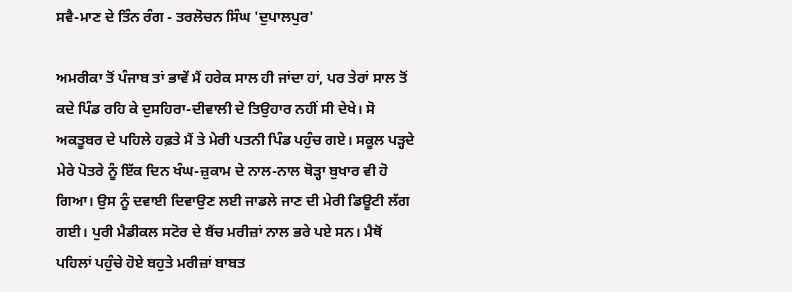ਸਵੈ-ਮਾਣ ਦੇ ਤਿੰਨ ਰੰਗ - ਤਰਲੋਚਨ ਸਿੰਘ 'ਦੁਪਾਲਪੁਰ'

ਅਮਰੀਕਾ ਤੋਂ ਪੰਜਾਬ ਤਾਂ ਭਾਵੇਂ ਮੈਂ ਹਰੇਕ ਸਾਲ ਹੀ ਜਾਂਦਾ ਹਾਂ, ਪਰ ਤੇਰਾਂ ਸਾਲ ਤੋਂ ਕਦੇ ਪਿੰਡ ਰਹਿ ਕੇ ਦੁਸਹਿਰਾ-ਦੀਵਾਲੀ ਦੇ ਤਿਉਹਾਰ ਨਹੀਂ ਸੀ ਦੇਖੇ। ਸੋ ਅਕਤੂਬਰ ਦੇ ਪਹਿਲੇ ਹਫ਼ਤੇ ਮੈਂ ਤੇ ਮੇਰੀ ਪਤਨੀ ਪਿੰਡ ਪਹੁੰਚ ਗਏ। ਸਕੂਲ ਪੜ੍ਹਦੇ ਮੇਰੇ ਪੋਤਰੇ ਨੂੰ ਇੱਕ ਦਿਨ ਖੰਘ-ਜ਼ੁਕਾਮ ਦੇ ਨਾਲ-ਨਾਲ ਥੋੜ੍ਹਾ ਬੁਖਾਰ ਵੀ ਹੋ ਗਿਆ। ਉਸ ਨੂੰ ਦਵਾਈ ਦਿਵਾਉਣ ਲਈ ਜਾਡਲੇ ਜਾਣ ਦੀ ਮੇਰੀ ਡਿਊਟੀ ਲੱਗ ਗਈ। ਪੁਰੀ ਮੈਡੀਕਲ ਸਟੋਰ ਦੇ ਬੈਂਚ ਮਰੀਜ਼ਾਂ ਨਾਲ ਭਰੇ ਪਏ ਸਨ। ਮੈਥੋਂ ਪਹਿਲਾਂ ਪਹੁੰਚੇ ਹੋਏ ਬਹੁਤੇ ਮਰੀਜ਼ਾਂ ਬਾਬਤ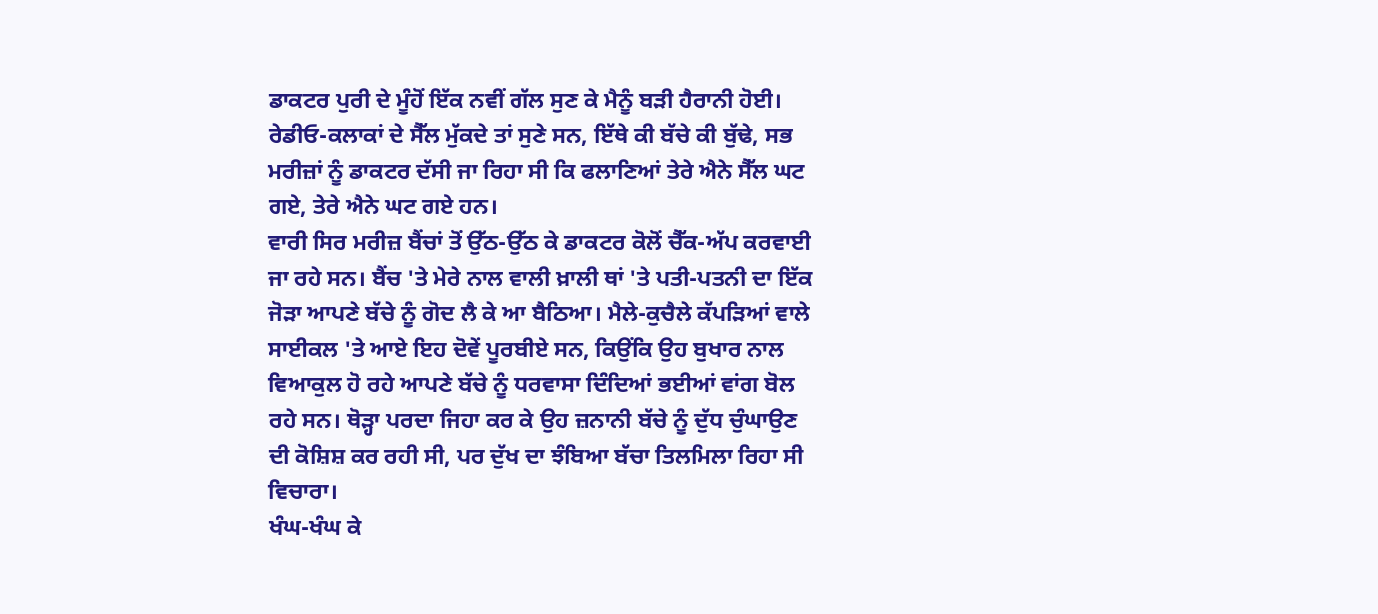ਡਾਕਟਰ ਪੁਰੀ ਦੇ ਮੂੰਹੋਂ ਇੱਕ ਨਵੀਂ ਗੱਲ ਸੁਣ ਕੇ ਮੈਨੂੰ ਬੜੀ ਹੈਰਾਨੀ ਹੋਈ। ਰੇਡੀਓ-ਕਲਾਕਾਂ ਦੇ ਸੈੱਲ ਮੁੱਕਦੇ ਤਾਂ ਸੁਣੇ ਸਨ, ਇੱਥੇ ਕੀ ਬੱਚੇ ਕੀ ਬੁੱਢੇ, ਸਭ ਮਰੀਜ਼ਾਂ ਨੂੰ ਡਾਕਟਰ ਦੱਸੀ ਜਾ ਰਿਹਾ ਸੀ ਕਿ ਫਲਾਣਿਆਂ ਤੇਰੇ ਐਨੇ ਸੈੱਲ ਘਟ ਗਏ, ਤੇਰੇ ਐਨੇ ਘਟ ਗਏ ਹਨ।
ਵਾਰੀ ਸਿਰ ਮਰੀਜ਼ ਬੈਂਚਾਂ ਤੋਂ ਉੱਠ-ਉੱਠ ਕੇ ਡਾਕਟਰ ਕੋਲੋਂ ਚੈੱਕ-ਅੱਪ ਕਰਵਾਈ ਜਾ ਰਹੇ ਸਨ। ਬੈਂਚ 'ਤੇ ਮੇਰੇ ਨਾਲ ਵਾਲੀ ਖ਼ਾਲੀ ਥਾਂ 'ਤੇ ਪਤੀ-ਪਤਨੀ ਦਾ ਇੱਕ ਜੋੜਾ ਆਪਣੇ ਬੱਚੇ ਨੂੰ ਗੋਦ ਲੈ ਕੇ ਆ ਬੈਠਿਆ। ਮੈਲੇ-ਕੁਚੈਲੇ ਕੱਪੜਿਆਂ ਵਾਲੇ ਸਾਈਕਲ 'ਤੇ ਆਏ ਇਹ ਦੋਵੇਂ ਪੂਰਬੀਏ ਸਨ, ਕਿਉਂਕਿ ਉਹ ਬੁਖਾਰ ਨਾਲ ਵਿਆਕੁਲ ਹੋ ਰਹੇ ਆਪਣੇ ਬੱਚੇ ਨੂੰ ਧਰਵਾਸਾ ਦਿੰਦਿਆਂ ਭਈਆਂ ਵਾਂਗ ਬੋਲ ਰਹੇ ਸਨ। ਥੋੜ੍ਹਾ ਪਰਦਾ ਜਿਹਾ ਕਰ ਕੇ ਉਹ ਜ਼ਨਾਨੀ ਬੱਚੇ ਨੂੰ ਦੁੱਧ ਚੁੰਘਾਉਣ ਦੀ ਕੋਸ਼ਿਸ਼ ਕਰ ਰਹੀ ਸੀ, ਪਰ ਦੁੱਖ ਦਾ ਝੰਬਿਆ ਬੱਚਾ ਤਿਲਮਿਲਾ ਰਿਹਾ ਸੀ ਵਿਚਾਰਾ।
ਖੰਘ-ਖੰਘ ਕੇ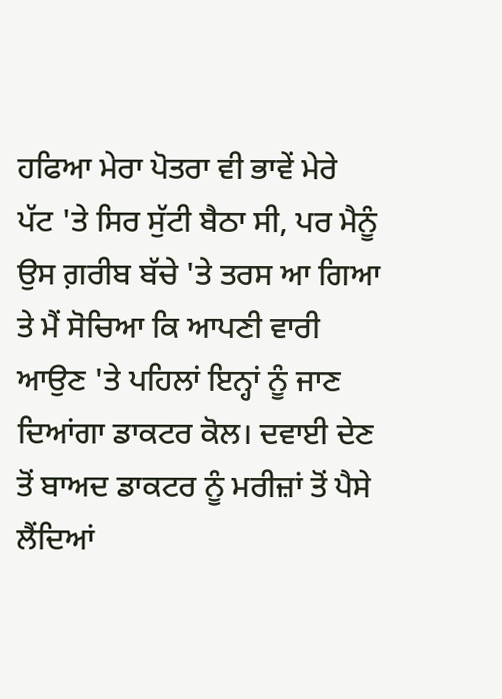ਹਫਿਆ ਮੇਰਾ ਪੋਤਰਾ ਵੀ ਭਾਵੇਂ ਮੇਰੇ ਪੱਟ 'ਤੇ ਸਿਰ ਸੁੱਟੀ ਬੈਠਾ ਸੀ, ਪਰ ਮੈਨੂੰ ਉਸ ਗ਼ਰੀਬ ਬੱਚੇ 'ਤੇ ਤਰਸ ਆ ਗਿਆ ਤੇ ਮੈਂ ਸੋਚਿਆ ਕਿ ਆਪਣੀ ਵਾਰੀ ਆਉਣ 'ਤੇ ਪਹਿਲਾਂ ਇਨ੍ਹਾਂ ਨੂੰ ਜਾਣ ਦਿਆਂਗਾ ਡਾਕਟਰ ਕੋਲ। ਦਵਾਈ ਦੇਣ ਤੋਂ ਬਾਅਦ ਡਾਕਟਰ ਨੂੰ ਮਰੀਜ਼ਾਂ ਤੋਂ ਪੈਸੇ ਲੈਂਦਿਆਂ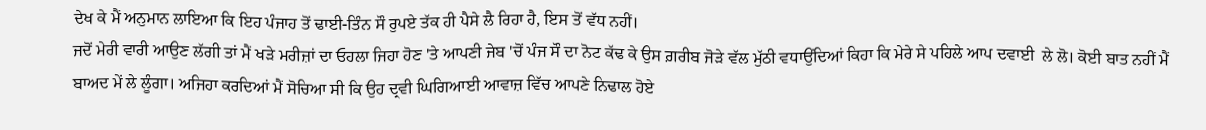ਦੇਖ ਕੇ ਮੈਂ ਅਨੁਮਾਨ ਲਾਇਆ ਕਿ ਇਹ ਪੰਜਾਹ ਤੋਂ ਢਾਈ-ਤਿੰਨ ਸੌ ਰੁਪਏ ਤੱਕ ਹੀ ਪੈਸੇ ਲੈ ਰਿਹਾ ਹੈ, ਇਸ ਤੋਂ ਵੱਧ ਨਹੀਂ।
ਜਦੋਂ ਮੇਰੀ ਵਾਰੀ ਆਉਣ ਲੱਗੀ ਤਾਂ ਮੈਂ ਖੜੇ ਮਰੀਜ਼ਾਂ ਦਾ ਓਹਲਾ ਜਿਹਾ ਹੋਣ 'ਤੇ ਆਪਣੀ ਜੇਬ 'ਚੋਂ ਪੰਜ ਸੌ ਦਾ ਨੋਟ ਕੱਢ ਕੇ ਉਸ ਗ਼ਰੀਬ ਜੋੜੇ ਵੱਲ ਮੁੱਠੀ ਵਧਾਉਂਦਿਆਂ ਕਿਹਾ ਕਿ ਮੇਰੇ ਸੇ ਪਹਿਲੇ ਆਪ ਦਵਾਈ  ਲੇ ਲੋ। ਕੋਈ ਬਾਤ ਨਹੀਂ ਮੈਂ ਬਾਅਦ ਮੇਂ ਲੇ ਲੂੰਗਾ। ਅਜਿਹਾ ਕਰਦਿਆਂ ਮੈਂ ਸੋਚਿਆ ਸੀ ਕਿ ਉਹ ਦ੍ਰਵੀ ਘਿਗਿਆਈ ਆਵਾਜ਼ ਵਿੱਚ ਆਪਣੇ ਨਿਢਾਲ ਹੋਏ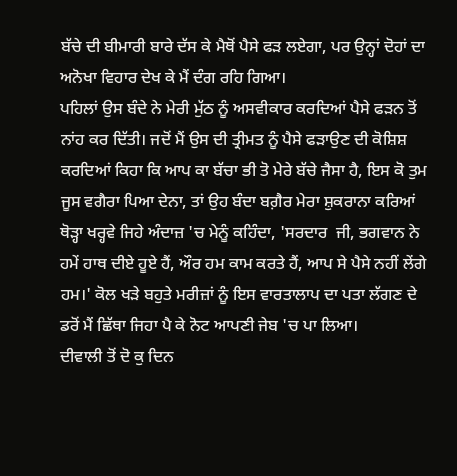ਬੱਚੇ ਦੀ ਬੀਮਾਰੀ ਬਾਰੇ ਦੱਸ ਕੇ ਮੈਥੋਂ ਪੈਸੇ ਫੜ ਲਏਗਾ, ਪਰ ਉਨ੍ਹਾਂ ਦੋਹਾਂ ਦਾ ਅਨੋਖਾ ਵਿਹਾਰ ਦੇਖ ਕੇ ਮੈਂ ਦੰਗ ਰਹਿ ਗਿਆ।
ਪਹਿਲਾਂ ਉਸ ਬੰਦੇ ਨੇ ਮੇਰੀ ਮੁੱਠ ਨੂੰ ਅਸਵੀਕਾਰ ਕਰਦਿਆਂ ਪੈਸੇ ਫੜਨ ਤੋਂ ਨਾਂਹ ਕਰ ਦਿੱਤੀ। ਜਦੋਂ ਮੈਂ ਉਸ ਦੀ ਤ੍ਰੀਮਤ ਨੂੰ ਪੈਸੇ ਫੜਾਉਣ ਦੀ ਕੋਸ਼ਿਸ਼ ਕਰਦਿਆਂ ਕਿਹਾ ਕਿ ਆਪ ਕਾ ਬੱਚਾ ਭੀ ਤੋ ਮੇਰੇ ਬੱਚੇ ਜੈਸਾ ਹੈ, ਇਸ ਕੋ ਤੁਮ ਜੂਸ ਵਗੈਰਾ ਪਿਆ ਦੇਨਾ, ਤਾਂ ਉਹ ਬੰਦਾ ਬਗ਼ੈਰ ਮੇਰਾ ਸ਼ੁਕਰਾਨਾ ਕਰਿਆਂ ਥੋੜ੍ਹਾ ਖਰ੍ਹਵੇ ਜਿਹੇ ਅੰਦਾਜ਼ 'ਚ ਮੇਨੂੰ ਕਹਿੰਦਾ, 'ਸਰਦਾਰ  ਜੀ, ਭਗਵਾਨ ਨੇ ਹਮੇਂ ਹਾਥ ਦੀਏ ਹੂਏ ਹੈਂ, ਔਰ ਹਮ ਕਾਮ ਕਰਤੇ ਹੈਂ, ਆਪ ਸੇ ਪੈਸੇ ਨਹੀਂ ਲੇਂਗੇ ਹਮ।' ਕੋਲ ਖੜੇ ਬਹੁਤੇ ਮਰੀਜ਼ਾਂ ਨੂੰ ਇਸ ਵਾਰਤਾਲਾਪ ਦਾ ਪਤਾ ਲੱਗਣ ਦੇ ਡਰੋਂ ਮੈਂ ਛਿੱਥਾ ਜਿਹਾ ਪੈ ਕੇ ਨੋਟ ਆਪਣੀ ਜੇਬ 'ਚ ਪਾ ਲਿਆ।
ਦੀਵਾਲੀ ਤੋਂ ਦੋ ਕੁ ਦਿਨ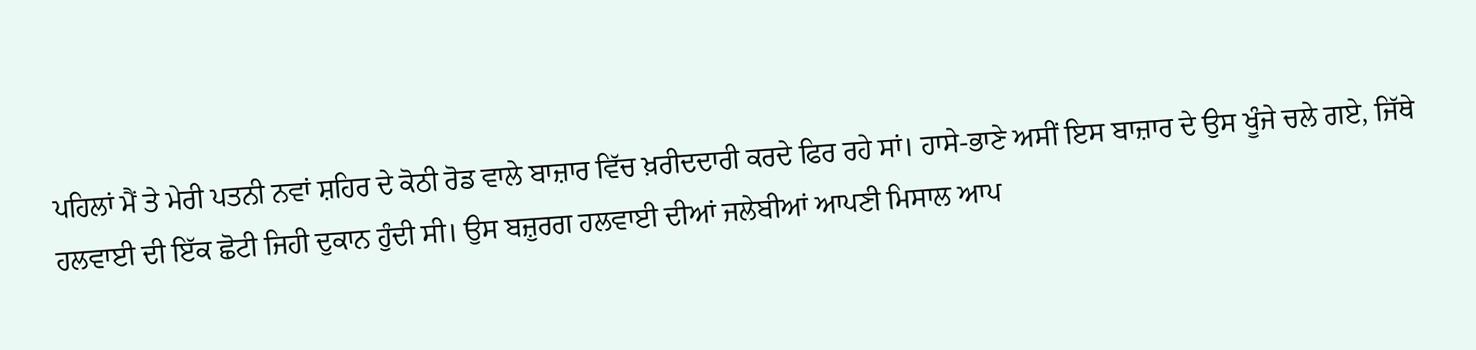ਪਹਿਲਾਂ ਮੈਂ ਤੇ ਮੇਰੀ ਪਤਨੀ ਨਵਾਂ ਸ਼ਹਿਰ ਦੇ ਕੋਠੀ ਰੋਡ ਵਾਲੇ ਬਾਜ਼ਾਰ ਵਿੱਚ ਖ਼ਰੀਦਦਾਰੀ ਕਰਦੇ ਫਿਰ ਰਹੇ ਸਾਂ। ਹਾਸੇ-ਭਾਣੇ ਅਸੀਂ ਇਸ ਬਾਜ਼ਾਰ ਦੇ ਉਸ ਖੂੰਜੇ ਚਲੇ ਗਏ, ਜਿੱਥੇ ਹਲਵਾਈ ਦੀ ਇੱਕ ਛੋਟੀ ਜਿਹੀ ਦੁਕਾਨ ਹੁੰਦੀ ਸੀ। ਉਸ ਬਜ਼ੁਰਗ ਹਲਵਾਈ ਦੀਆਂ ਜਲੇਬੀਆਂ ਆਪਣੀ ਮਿਸਾਲ ਆਪ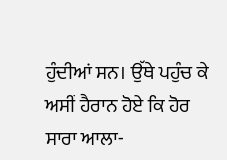ਹੁੰਦੀਆਂ ਸਨ। ਉੱਥੇ ਪਹੁੰਚ ਕੇ ਅਸੀਂ ਹੈਰਾਨ ਹੋਏ ਕਿ ਹੋਰ ਸਾਰਾ ਆਲਾ-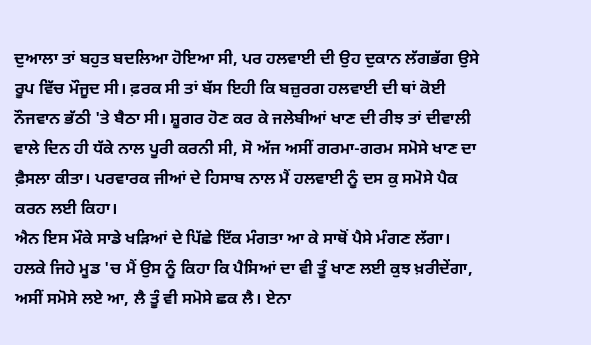ਦੁਆਲਾ ਤਾਂ ਬਹੁਤ ਬਦਲਿਆ ਹੋਇਆ ਸੀ, ਪਰ ਹਲਵਾਈ ਦੀ ਉਹ ਦੁਕਾਨ ਲੱਗਭੱਗ ਉਸੇ ਰੂਪ ਵਿੱਚ ਮੌਜੂਦ ਸੀ। ਫ਼ਰਕ ਸੀ ਤਾਂ ਬੱਸ ਇਹੀ ਕਿ ਬਜ਼ੁਰਗ ਹਲਵਾਈ ਦੀ ਥਾਂ ਕੋਈ ਨੌਜਵਾਨ ਭੱਠੀ 'ਤੇ ਬੈਠਾ ਸੀ। ਸ਼ੂਗਰ ਹੋਣ ਕਰ ਕੇ ਜਲੇਬੀਆਂ ਖਾਣ ਦੀ ਰੀਝ ਤਾਂ ਦੀਵਾਲੀ ਵਾਲੇ ਦਿਨ ਹੀ ਧੱਕੇ ਨਾਲ ਪੂਰੀ ਕਰਨੀ ਸੀ, ਸੋ ਅੱਜ ਅਸੀਂ ਗਰਮਾ-ਗਰਮ ਸਮੋਸੇ ਖਾਣ ਦਾ ਫ਼ੈਸਲਾ ਕੀਤਾ। ਪਰਵਾਰਕ ਜੀਆਂ ਦੇ ਹਿਸਾਬ ਨਾਲ ਮੈਂ ਹਲਵਾਈ ਨੂੰ ਦਸ ਕੁ ਸਮੋਸੇ ਪੈਕ ਕਰਨ ਲਈ ਕਿਹਾ।
ਐਨ ਇਸ ਮੌਕੇ ਸਾਡੇ ਖੜਿਆਂ ਦੇ ਪਿੱਛੇ ਇੱਕ ਮੰਗਤਾ ਆ ਕੇ ਸਾਥੋਂ ਪੈਸੇ ਮੰਗਣ ਲੱਗਾ। ਹਲਕੇ ਜਿਹੇ ਮੂਡ 'ਚ ਮੈਂ ਉਸ ਨੂੰ ਕਿਹਾ ਕਿ ਪੈਸਿਆਂ ਦਾ ਵੀ ਤੂੰ ਖਾਣ ਲਈ ਕੁਝ ਖ਼ਰੀਦੇਂਗਾ, ਅਸੀਂ ਸਮੋਸੇ ਲਏ ਆ, ਲੈ ਤੂੰ ਵੀ ਸਮੋਸੇ ਛਕ ਲੈ। ਏਨਾ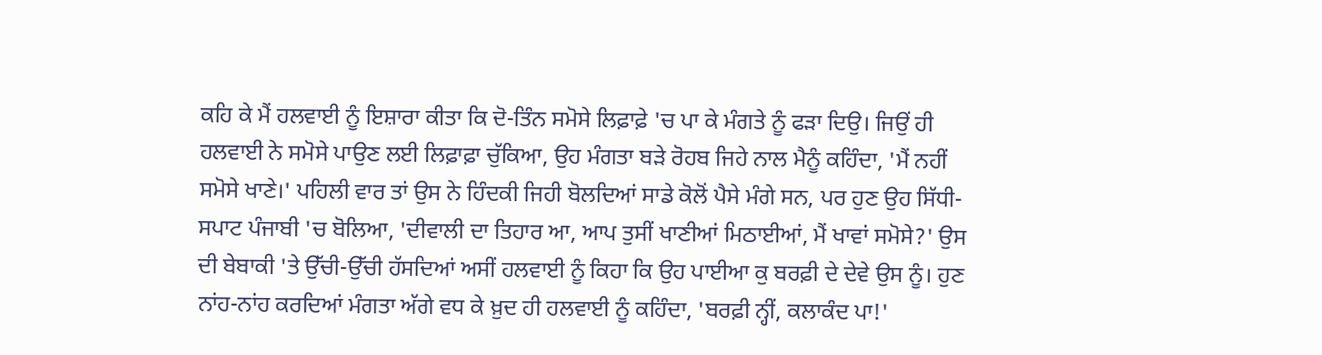ਕਹਿ ਕੇ ਮੈਂ ਹਲਵਾਈ ਨੂੰ ਇਸ਼ਾਰਾ ਕੀਤਾ ਕਿ ਦੋ-ਤਿੰਨ ਸਮੋਸੇ ਲਿਫ਼ਾਫ਼ੇ 'ਚ ਪਾ ਕੇ ਮੰਗਤੇ ਨੂੰ ਫੜਾ ਦਿਉ। ਜਿਉਂ ਹੀ ਹਲਵਾਈ ਨੇ ਸਮੋਸੇ ਪਾਉਣ ਲਈ ਲਿਫ਼ਾਫ਼ਾ ਚੁੱਕਿਆ, ਉਹ ਮੰਗਤਾ ਬੜੇ ਰੋਹਬ ਜਿਹੇ ਨਾਲ ਮੈਨੂੰ ਕਹਿੰਦਾ, 'ਮੈਂ ਨਹੀਂ ਸਮੋਸੇ ਖਾਣੇ।' ਪਹਿਲੀ ਵਾਰ ਤਾਂ ਉਸ ਨੇ ਹਿੰਦਕੀ ਜਿਹੀ ਬੋਲਦਿਆਂ ਸਾਡੇ ਕੋਲੋਂ ਪੈਸੇ ਮੰਗੇ ਸਨ, ਪਰ ਹੁਣ ਉਹ ਸਿੱਧੀ-ਸਪਾਟ ਪੰਜਾਬੀ 'ਚ ਬੋਲਿਆ, 'ਦੀਵਾਲੀ ਦਾ ਤਿਹਾਰ ਆ, ਆਪ ਤੁਸੀਂ ਖਾਣੀਆਂ ਮਿਠਾਈਆਂ, ਮੈਂ ਖਾਵਾਂ ਸਮੋਸੇ?' ਉਸ ਦੀ ਬੇਬਾਕੀ 'ਤੇ ਉੱਚੀ-ਉੱਚੀ ਹੱਸਦਿਆਂ ਅਸੀਂ ਹਲਵਾਈ ਨੂੰ ਕਿਹਾ ਕਿ ਉਹ ਪਾਈਆ ਕੁ ਬਰਫ਼ੀ ਦੇ ਦੇਵੇ ਉਸ ਨੂੰ। ਹੁਣ ਨਾਂਹ-ਨਾਂਹ ਕਰਦਿਆਂ ਮੰਗਤਾ ਅੱਗੇ ਵਧ ਕੇ ਖ਼ੁਦ ਹੀ ਹਲਵਾਈ ਨੂੰ ਕਹਿੰਦਾ, 'ਬਰਫ਼ੀ ਨ੍ਹੀਂ, ਕਲਾਕੰਦ ਪਾ!'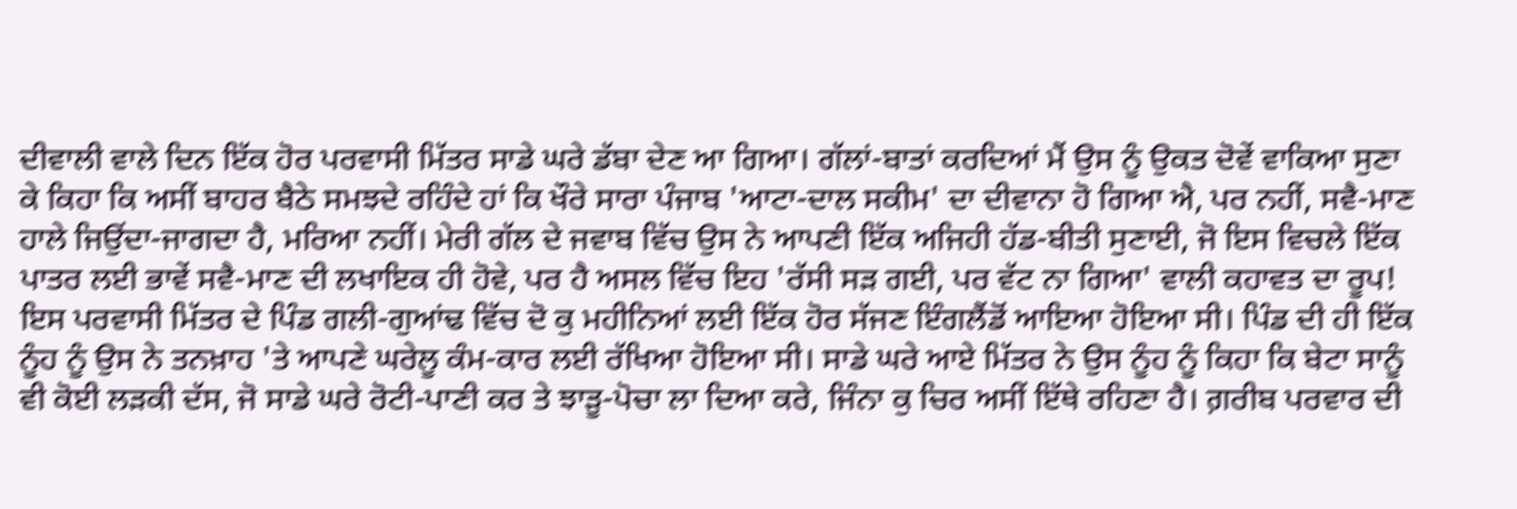ਦੀਵਾਲੀ ਵਾਲੇ ਦਿਨ ਇੱਕ ਹੋਰ ਪਰਵਾਸੀ ਮਿੱਤਰ ਸਾਡੇ ਘਰੇ ਡੱਬਾ ਦੇਣ ਆ ਗਿਆ। ਗੱਲਾਂ-ਬਾਤਾਂ ਕਰਦਿਆਂ ਮੈਂ ਉਸ ਨੂੰ ਉਕਤ ਦੋਵੇਂ ਵਾਕਿਆ ਸੁਣਾ ਕੇ ਕਿਹਾ ਕਿ ਅਸੀਂ ਬਾਹਰ ਬੈਠੇ ਸਮਝਦੇ ਰਹਿੰਦੇ ਹਾਂ ਕਿ ਖੌਰੇ ਸਾਰਾ ਪੰਜਾਬ 'ਆਟਾ-ਦਾਲ ਸਕੀਮ' ਦਾ ਦੀਵਾਨਾ ਹੋ ਗਿਆ ਐ, ਪਰ ਨਹੀਂ, ਸਵੈ-ਮਾਣ ਹਾਲੇ ਜਿਉਂਦਾ-ਜਾਗਦਾ ਹੈ, ਮਰਿਆ ਨਹੀਂ। ਮੇਰੀ ਗੱਲ ਦੇ ਜਵਾਬ ਵਿੱਚ ਉਸ ਨੇ ਆਪਣੀ ਇੱਕ ਅਜਿਹੀ ਹੱਡ-ਬੀਤੀ ਸੁਣਾਈ, ਜੋ ਇਸ ਵਿਚਲੇ ਇੱਕ ਪਾਤਰ ਲਈ ਭਾਵੇਂ ਸਵੈ-ਮਾਣ ਦੀ ਲਖਾਇਕ ਹੀ ਹੋਵੇ, ਪਰ ਹੈ ਅਸਲ ਵਿੱਚ ਇਹ 'ਰੱਸੀ ਸੜ ਗਈ, ਪਰ ਵੱਟ ਨਾ ਗਿਆ' ਵਾਲੀ ਕਹਾਵਤ ਦਾ ਰੂਪ!
ਇਸ ਪਰਵਾਸੀ ਮਿੱਤਰ ਦੇ ਪਿੰਡ ਗਲੀ-ਗੁਆਂਢ ਵਿੱਚ ਦੋ ਕੁ ਮਹੀਨਿਆਂ ਲਈ ਇੱਕ ਹੋਰ ਸੱਜਣ ਇੰਗਲੈਂਡੋਂ ਆਇਆ ਹੋਇਆ ਸੀ। ਪਿੰਡ ਦੀ ਹੀ ਇੱਕ ਨੂੰਹ ਨੂੰ ਉਸ ਨੇ ਤਨਖ਼ਾਹ 'ਤੇ ਆਪਣੇ ਘਰੇਲੂ ਕੰਮ-ਕਾਰ ਲਈ ਰੱਖਿਆ ਹੋਇਆ ਸੀ। ਸਾਡੇ ਘਰੇ ਆਏ ਮਿੱਤਰ ਨੇ ਉਸ ਨੂੰਹ ਨੂੰ ਕਿਹਾ ਕਿ ਬੇਟਾ ਸਾਨੂੰ ਵੀ ਕੋਈ ਲੜਕੀ ਦੱਸ, ਜੋ ਸਾਡੇ ਘਰੇ ਰੋਟੀ-ਪਾਣੀ ਕਰ ਤੇ ਝਾੜੂ-ਪੋਚਾ ਲਾ ਦਿਆ ਕਰੇ, ਜਿੰਨਾ ਕੁ ਚਿਰ ਅਸੀਂ ਇੱਥੇ ਰਹਿਣਾ ਹੈ। ਗ਼ਰੀਬ ਪਰਵਾਰ ਦੀ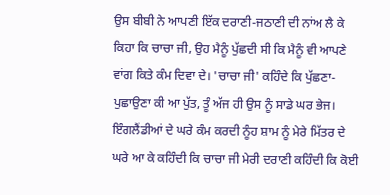ਉਸ ਬੀਬੀ ਨੇ ਆਪਣੀ ਇੱਕ ਦਰਾਣੀ-ਜਠਾਣੀ ਦੀ ਨਾਂਅ ਲੈ ਕੇ ਕਿਹਾ ਕਿ ਚਾਚਾ ਜੀ, ਉਹ ਮੈਨੂੰ ਪੁੱਛਦੀ ਸੀ ਕਿ ਮੈਨੂੰ ਵੀ ਆਪਣੇ ਵਾਂਗ ਕਿਤੇ ਕੰਮ ਦਿਵਾ ਦੇ। 'ਚਾਚਾ ਜੀ' ਕਹਿੰਦੇ ਕਿ ਪੁੱਛਣਾ-ਪੁਛਾਉਣਾ ਕੀ ਆ ਪੁੱਤ, ਤੂੰ ਅੱਜ ਹੀ ਉਸ ਨੂੰ ਸਾਡੇ ਘਰ ਭੇਜ।
ਇੰਗਲੈਂਡੀਆਂ ਦੇ ਘਰੇ ਕੰਮ ਕਰਦੀ ਨੂੰਹ ਸ਼ਾਮ ਨੂੰ ਮੇਰੇ ਮਿੱਤਰ ਦੇ ਘਰੇ ਆ ਕੇ ਕਹਿੰਦੀ ਕਿ ਚਾਚਾ ਜੀ ਮੇਰੀ ਦਰਾਣੀ ਕਹਿੰਦੀ ਕਿ ਕੋਈ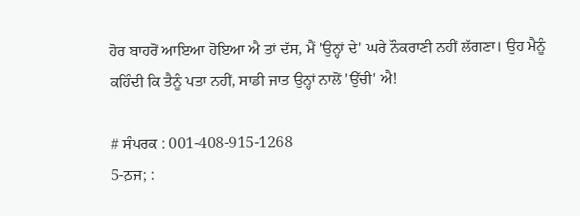ਹੋਰ ਬਾਹਰੋਂ ਆਇਆ ਹੋਇਆ ਐ ਤਾਂ ਦੱਸ, ਮੈਂ 'ਉਨ੍ਹਾਂ ਦੇ' ਘਰੇ ਨੌਕਰਾਣੀ ਨਹੀਂ ਲੱਗਣਾ। ਉਹ ਮੈਨੂੰ ਕਹਿੰਦੀ ਕਿ ਤੈਨੂੰ ਪਤਾ ਨਹੀਂ, ਸਾਡੀ ਜਾਤ ਉਨ੍ਹਾਂ ਨਾਲੋਂ 'ਉੱਚੀ' ਐ!

# ਸੰਪਰਕ : 001-408-915-1268
5-ਠ਼ਜ; :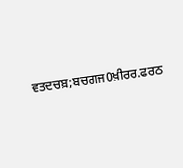ਵਤਦਚਬ਼;ਬਚਗਜ0ਖ਼ੀਰਰ.ਫਰਠ